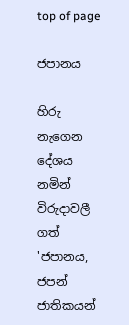top of page

ජපානය

හිරු නැගෙන දේශය නමින් විරුදාවලී ගත් 'ජපානය, ජපන් ජාතිකයන්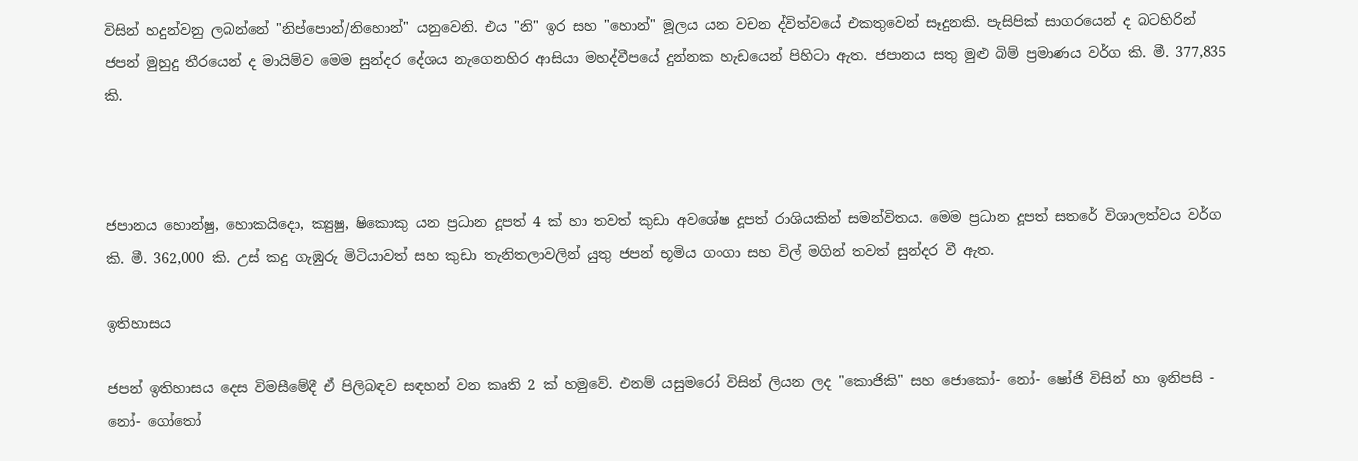විසින් හදුන්වනු ලබන්නේ "නිප්පොන්/නිහොන්" යනුවෙනි. එය "නි" ඉර සහ "හොන්" මූලය යන වචන ද්විත්වයේ එකතුවෙන් සෑදුනකි. පැසිපික් සාගරයෙන් ද බටහිරින් ජපන් මුහුදු තීරයෙන් ද මායිම්ව මෙම සුන්දර දේශය නැගෙනහිර ආසියා මහද්වීපයේ දුන්නක හැඩයෙන් පිහිටා ඇත. ජපානය සතු මුළු බිම් ප්‍රමාණය වර්ග කි. මී. 377,835 කි.



ජපානය හො‍න්ෂු, හොකයිදො, ක්‍යුෂු, ෂිකොකු යන ප්‍රධාන දූපත් 4 ක් හා තවත් කුඩා අව‍ශේෂ දූපත් රාශියකින් සමන්විතය. මෙම ප්‍රධාන දූපත් සතරේ විශාලත්වය වර්ග කි. මී. 362,000 කි. උස් කදු ගැඹුරු මිටියාවත් සහ කුඩා තැනිතලාවලින් යුතු ජපන් භූමිය ගංගා සහ විල් මගින් තවත් සුන්දර වී ඇත.

ඉතිහාසය

ජපන් ඉතිහාසය දෙස විමසීමේදී ඒ පිලිබඳව සඳහන් වන කෘති 2 ක් හමුවේ. එනම් යසුමරෝ විසින් ලියන ලද "කොජිකි" සහ ජොකෝ- නෝ- ෂෝජි විසින් හා ඉනිපසි - නෝ- ගෝතෝ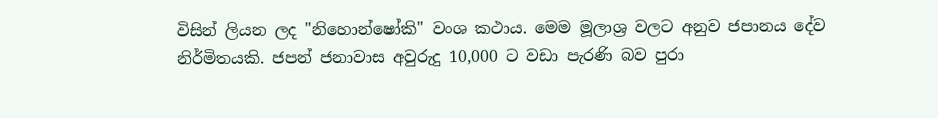විසින් ලියන ලද "නිහොන්ෂෝකි" වංශ කථාය. මෙම මූලාශ්‍ර වලට අනුව ජපානය දේව නිර්මිතයකි. ජපන් ජනාවාස අවුරුදු 10,000 ට වඩා පැරණි බව පුරා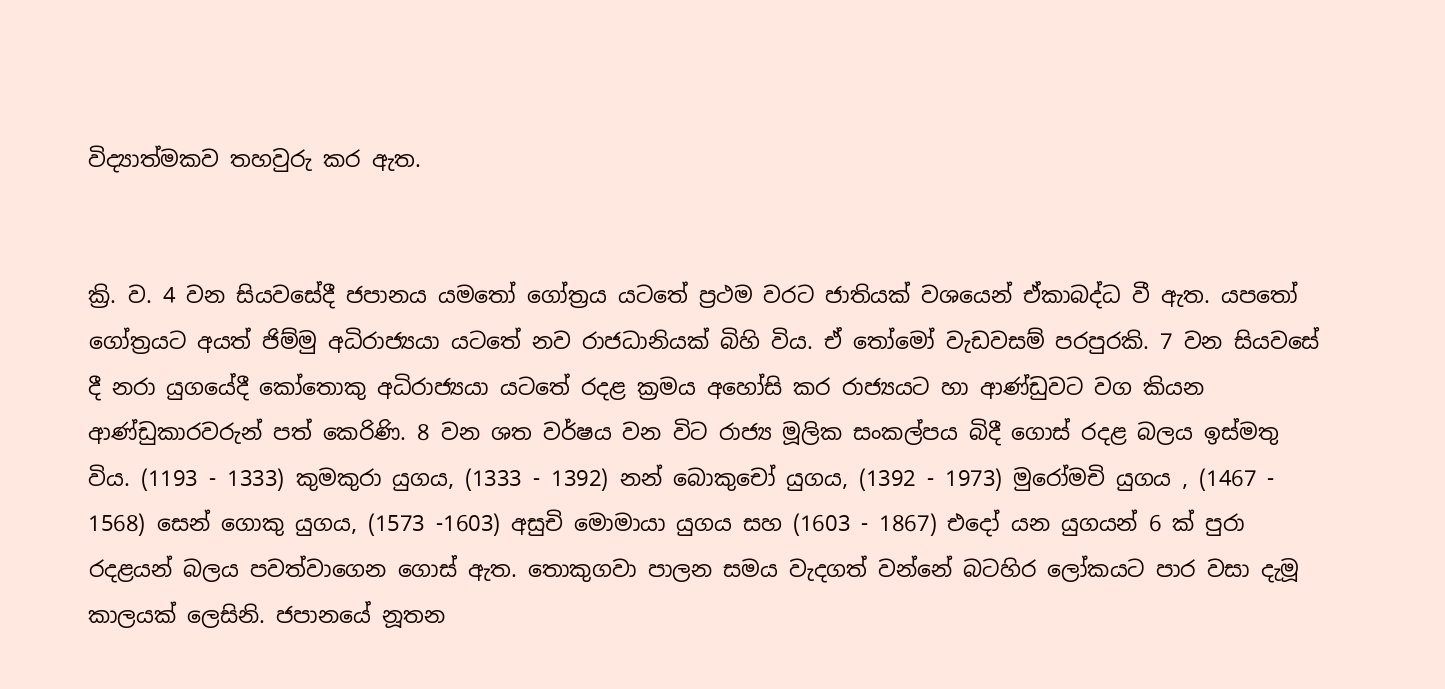විද්‍යාත්මකව තහවුරු කර ඇත.


ක්‍රි. ව. 4 වන සියවසේදී ජපානය යමතෝ ගෝත්‍රය යටතේ ප්‍රථම වරට ජාතියක් වශයෙන් ඒකාබද්ධ වී ඇත. යපතෝ ගෝත්‍රයට අයත් ජිම්මු අධිරාජ්‍යයා යටතේ නව රාජධානියක් බිහි විය. ඒ තෝමෝ වැඩවසම් පරපුරකි. 7 වන සියවසේ දී නරා යුගයේදී කෝතොකු අධිරාජ්‍යයා යටතේ රදළ ක්‍රමය අහෝසි කර රාජ්‍යයට හා ආණ්ඩුවට වග කියන ආණ්ඩුකාරවරුන් පත් කෙරිණි. 8 වන ශත වර්ෂය වන විට රාජ්‍ය මූලික සංකල්පය බිදී ගොස් රදළ බලය ඉස්මතු විය. (1193 - 1333) කුමකුරා යුගය, (1333 - 1392) නන් බොකුචෝ යුගය, (1392 - 1973) මුරෝමචි යුගය , (1467 - 1568) සෙන් ගොකු යුගය, (1573 -1603) අසුචි මොමායා යුගය සහ (1603 - 1867) එදෝ යන යුගයන් 6 ක් පුරා රදළයන් බලය පවත්වාගෙන ගොස් ඇත. තොකුගවා පාලන සමය වැදගත් වන්නේ බටහිර ලෝකයට පාර වසා දැමූ කාලයක් ලෙසිනි. ජපානයේ නූතන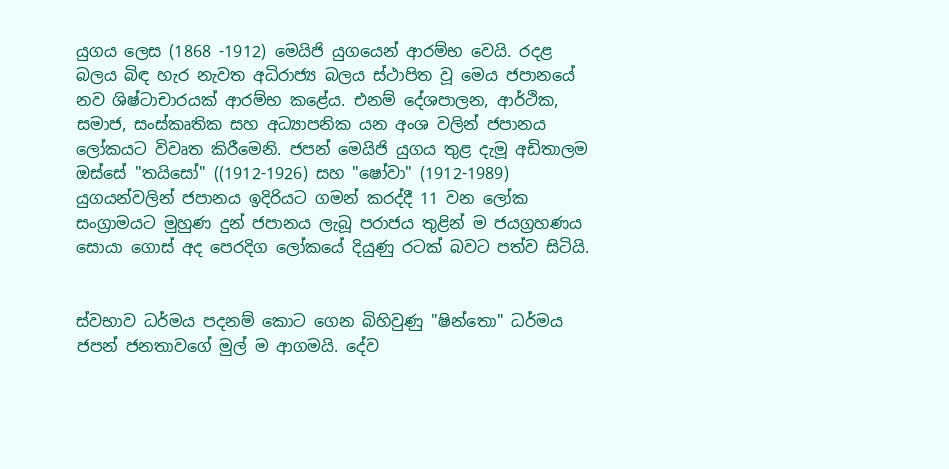යුගය ලෙස (1868 -1912) මෙයිජි යුගයෙන් ආරම්භ වෙයි. රදළ බලය බිඳ හැර නැවත අධිරාජ්‍ය බලය ස්ථාපිත වූ මෙය ජපානයේ නව ශිෂ්ටාචාරයක් ආරම්භ කළේය. එනම් දේශපාලන, ආර්ථික, සමාජ, සංස්කෘතික සහ අධ්‍යාපනික යන අංශ වලින් ජපානය ලෝකයට විවෘත කිරීමෙනි. ජපන් මෙයිජි යුගය තුළ දැමූ අඩිතාලම ඔස්සේ "තයිසෝ" ((1912-1926) සහ "ෂෝවා" (1912-1989) යුගයන්වලින් ජපානය ඉදිරියට ගමන් කරද්දී 11 වන ලෝක සංග්‍රාමයට මුහුණ දුන් ජපානය ලැබූ පරාජය තුළින් ම ජයග්‍රහණය සොයා ගොස් අද පෙරදිග ලෝකයේ දියුණු රටක් බවට පත්ව සිටියි.


ස්වභාව ධර්මය පදනම් කොට ගෙන බිහිවුණු "ෂින්තො" ධර්මය ජපන් ජනතාවගේ මුල් ම ආගමයි. දේව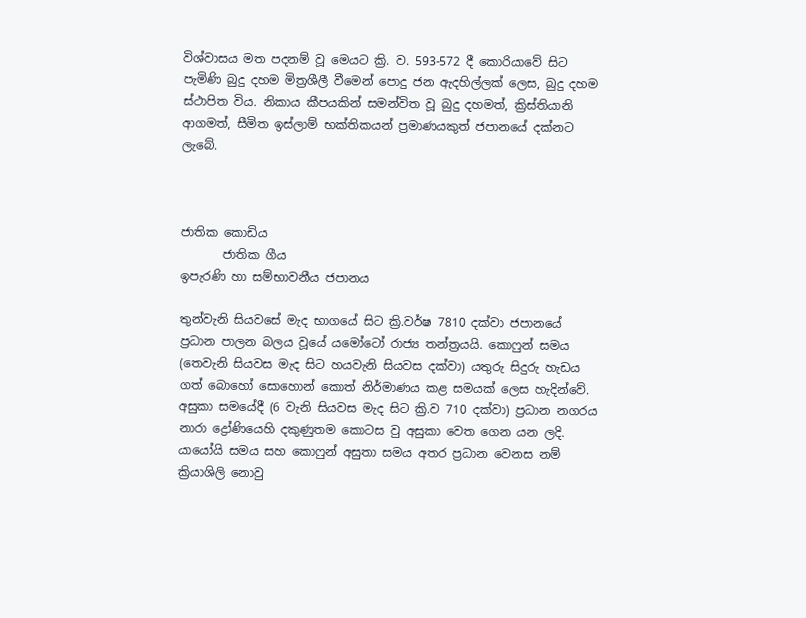විශ්වාසය මත පදනම් වූ මෙයට ක්‍රි. ව. 593-572 දී කොරියාවේ සිට පැමිණි බුදු දහම මිත්‍රශීලී වීමෙන් පොදු ජන ඇදහිල්ලක් ලෙස, බුදු දහම ස්ථාපිත විය. නිකාය කීපයකින් සමන්විත වූ බුදු දහමත්, ක්‍රිස්තියානි ආගමත්, සීමිත ඉස්ලාම් භක්තිකයන් ප්‍රමාණයකුත් ජපානයේ දක්නට ලැබේ.



ජාතික කොඩිය
       ජාතික ගීය
ඉපැරණි හා සම්භාවනීය ජපානය

තුන්වැනි සියවසේ මැද භාගයේ සිට ක්‍රි.වර්ෂ 7810 දක්වා ජපානයේ ප්‍රධාන පාලන බලය වූයේ යමෝටෝ රාජ්‍ය තන්ත්‍රයයි. කොෆුන් සමය (තෙවැනි සියවස මැද සිට හයවැනි සියවස දක්වා) යතුරු සිදුරු හැඩය ගත් බොහෝ සොහොන් කොත් නිර්මාණය කළ සමයක් ලෙස හැදින්වේ. අසුකා සමයේදී (6 වැනි සියවස මැද සිට ක්‍රි.ව 710 දක්වා) ප්‍රධාන නගරය නාරා ද්‍රෝණියෙහි දකුණුතම කොටස වු අසුකා වෙත ගෙන යන ලදි. යායෝයි සමය සහ කොෆුන් අසුතා සමය අතර ප්‍රධාන වෙනස නම් ක්‍රියාශිලි නොවු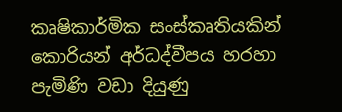කෘෂිකාර්මික සංස්කෘතියකින් කොරියන් අර්ධද්වීපය හරහා පැමිණි වඩා දියුණු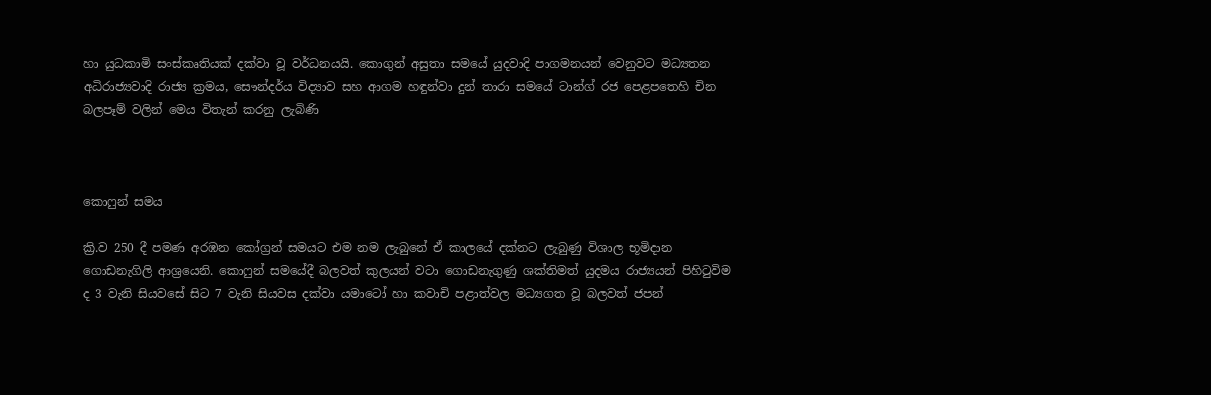හා යුධකාමි සංස්කෘතියක් දක්වා වූ වර්ධනයයි. කොගුන් අසුතා සමයේ යුදවාදි පාගමනයන් වෙනුවට මධ්‍යතන අධිරාජ්‍යවාදි රාජ්‍ය ක්‍රමය, සෞන්දර්ය විද්‍යාව සහ ආගම හඳුන්වා දුන් තාරා සමයේ ටාන්ග් රජ පෙළපතෙහි චින බලපෑම් වලින් මෙය විතැන් කරනු ලැබිණි



කොෆුන් සමය

ක්‍රි.ව 250 දී පමණ අරඹන කෝග්‍රන් සමයට එම නම ලැබුනේ ඒ කාලයේ දක්නට ලැබුණු විශාල භූමිදාන ගොඩනැගිලි ආශ්‍රයෙනි. කොෆුන් සමයේදී බලවත් කුලයන් වටා ගොඩනැගුණු ශක්තිමත් යුදමය රාජ්‍යයන් පිහිටුවිම ද 3 වැනි සියවසේ සිට 7 වැනි සියවස දක්වා යමාටෝ හා කවාචි පළාත්වල මධ්‍යගත වූ බලවත් ජපන්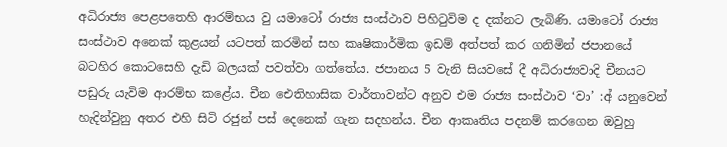අධිරාජ්‍ය පෙළපතෙහි ආරම්භය වු යමාටෝ රාජ්‍ය සංස්ථාව පිහිටුවිම ද දක්නට ලැබිණි. යමාටෝ රාජ්‍ය සංස්ථාව අනෙක් කුළයන් යටපත් කරමින් සහ කෘෂිකාර්මික ඉඩම් අත්පත් කර ගනිමින් ජපානයේ බටහිර කොටසෙහි දැඩි බලයක් පවත්වා ගත්තේය. ජපානය 5 වැනි සියවසේ දී අධිරාජ්‍යවාදි චීනයට පඩුරු යැවිම ආරම්භ කළේය. චීන ඓතිහාසික වාර්තාවන්ට අනුව එම රාජ්‍ය සංස්ථාව ‘වා’ :අ් යනුවෙන් හැදින්වුනු අතර එහි සිටි රජුන් පස් දෙනෙක් ගැන සදහන්ය. චීන ආකෘතිය පදනම් කරගෙන ඔවුහු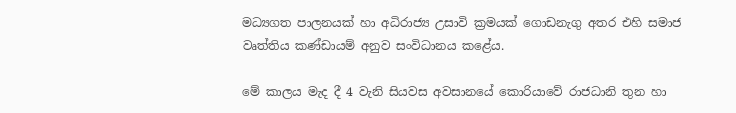මධ්‍යගත පාලනයක් හා අධිරාජ්‍ය උසාවි ක්‍රමයක් ගොඩනැගු අතර එහි සමාජ වෘත්තිය කණ්ඩායම් අනුව සංවිධානය කළේය.

මේ කාලය මැද දී 4 වැනි සියවස අවසානයේ කොරියාවේ රාජධානි තුන හා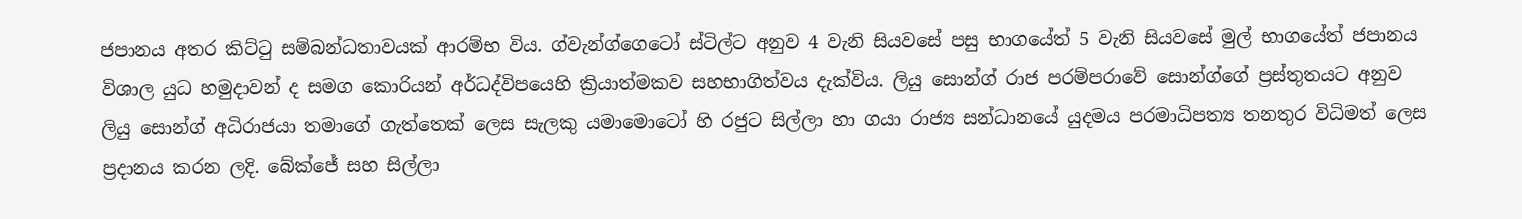ජපානය අතර කිට්ටු සම්බන්ධතාවයක් ආරම්භ විය. ග්වැන්ග්ගෙටෝ ස්ටිල්ට අනුව 4 වැනි සියවසේ පසු භාගයේත් 5 වැනි සියවසේ මුල් භාගයේත් ජපානය විශාල යුධ හමුදාවන් ද සමග කොරියන් අර්ධද්විපයෙහි ක්‍රියාත්මකව සහභාගිත්වය දැක්විය. ලියු සොන්ග් රාජ පරම්පරාවේ සොන්ග්ගේ ප්‍රස්තුතයට අනුව ලියු සොන්ග් අධිරාජයා තමාගේ ගැත්තෙක් ලෙස සැලකු යමාමොටෝ හි රජුට සිල්ලා හා ගයා රාජ්‍ය සන්ධානයේ යුදමය පරමාධිපත්‍ය තනතුර විධිමත් ලෙස ප්‍රදානය කරන ලදි. බේක්ජේ සහ සිල්ලා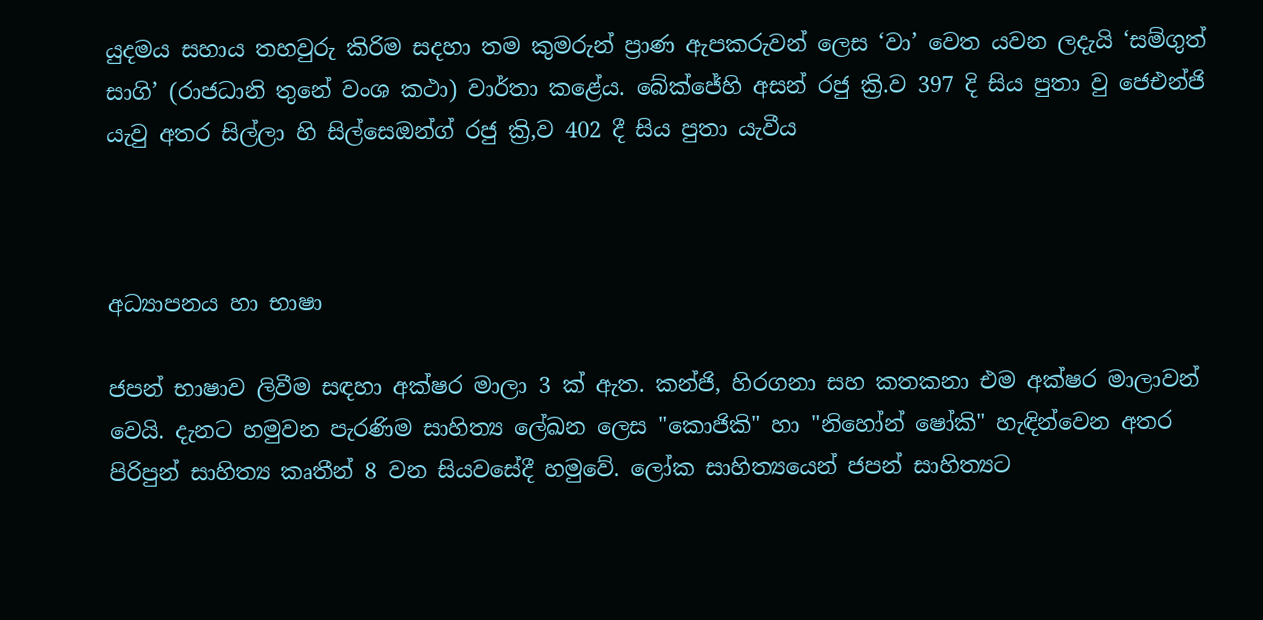යුදමය සහාය තහවුරු කිරිම සදහා තම කුමරුන් ප්‍රාණ ඇපකරුවන් ලෙස ‘වා’ වෙත යවන ලදැයි ‘සම්ගුත් සාගි’ (රාජධානි තුනේ වංශ කථා) වාර්තා කළේය. බේක්ජේහි අසන් රජු ක්‍රි.ව 397 දි සිය පුතා වු ජෙඑන්ජි යැවු අතර සිල්ලා හි සිල්සෙඔන්ග් රජු ක්‍රි,ව 402 දී සිය පුතා යැවීය



අධ්‍යාපනය හා භාෂා

ජපන් භාෂාව ලිවීම සඳහා අක්ෂර මාලා 3 ක් ඇත. කන්ජි, හිරගනා සහ කතකනා එම අක්ෂර මාලාවන් වෙයි. දැනට හමුවන පැරණිම සාහිත්‍ය ලේඛන ලෙස "කොජිකි" හා "නිහෝන් ෂෝකි" හැඳින්වෙන අතර පිරිපුන් සාහිත්‍ය කෘතීන් 8 වන සියවසේදී හමුවේ. ලෝක සාහිත්‍යයෙන් ජපන් සාහිත්‍යට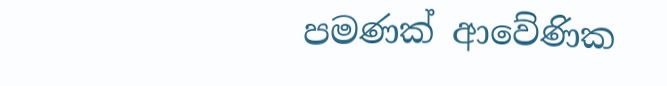පමණක් ආවේණික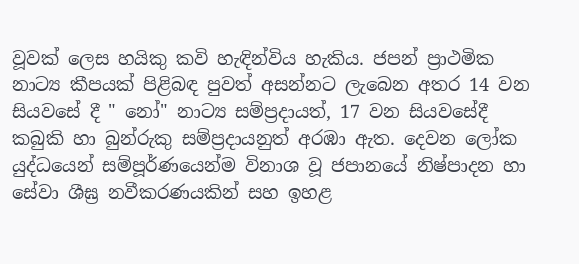වූවක් ලෙස හයිකු කවි හැඳින්විය හැකිය. ජපන් ප්‍රාථමික නාට්‍ය කීපයක් පිළිබඳ පුවත් අසන්නට ලැබෙන අතර 14 වන සියවසේ දී " නෝ" නාට්‍ය සම්ප්‍රදායත්, 17 වන සියවසේදී කබුකි හා බුන්රුකු සම්ප්‍රදායනුත් අරඹා ඇත. දෙවන ලෝක යුද්ධයෙන් සම්පූර්ණයෙන්ම විනාශ වූ ජපානයේ නිෂ්පාදන හා සේවා ශීඝ්‍ර නවීකරණයකින් සහ ඉහළ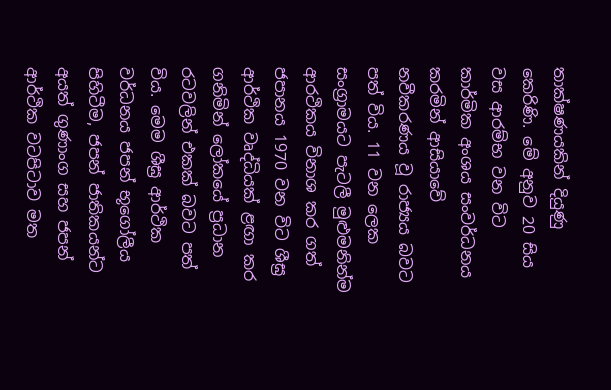තාක්ෂණයකින් දියුණු කෙරිණි. මේ අනුව 20 සිය වස ආරම්භ වන විට කාර්මික අංශය සංවර්ධනය කරමින් ආසියාවේ නවීකරණය වූ රාජ්‍යය බවට පත් විය. 11 වන ලෙක සංග්‍රාමයට පැටලී මුළුමනින්ම ආරථිකය විනාශ කර ගත් ජපානය 1970 වන විට ශීඝ්‍ර ආර්ථික වෘද්ධියක් ළඟා කර ගනිමින් ලෝකයේ ප්‍රධාන රටවලින් එකක් බවට පත් විය. මෙම ශීඝ්‍ර ආර්ථික වර්ධනය ජපන් භූගෝලීය පිහිටීම, ජපන් ජාතිකයන්ට අයත් ගුණාංග සහ ජපන් ආර්ථික වටපිටාව මත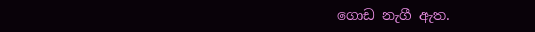ගොඩ නැගී ඇත.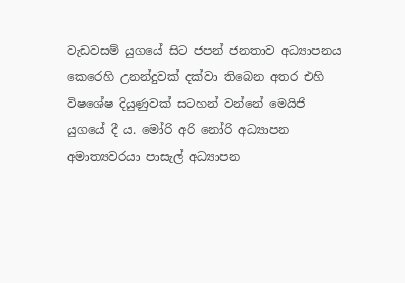වැඩවසම් යුගයේ සිට ජපන් ජනතාව අධ්‍යාපනය කෙරෙහි උනන්දුවක් දක්වා තිබෙන අතර එහි විෂශේෂ දියුණුවක් සටහන් වන්නේ මෙයිජි යුගයේ දී ය. මෝරි අරි නෝරි අධ්‍යාපන අමාත්‍යවරයා පාසැල් අධ්‍යාපන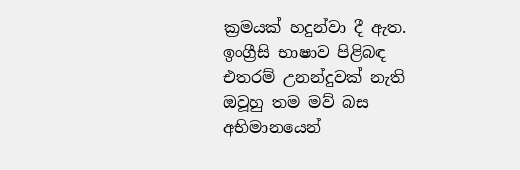ක්‍රමයක් හදුන්වා දී ඇත. ඉංග්‍රීසි භාෂාව පිළිබඳ එතරම් උනන්දුවක් නැති ඔවූහු තම මව් බස අභිමානයෙන්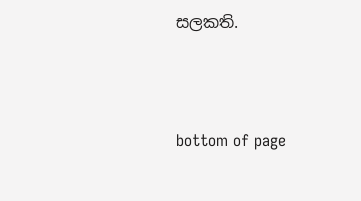සලකති.



bottom of page